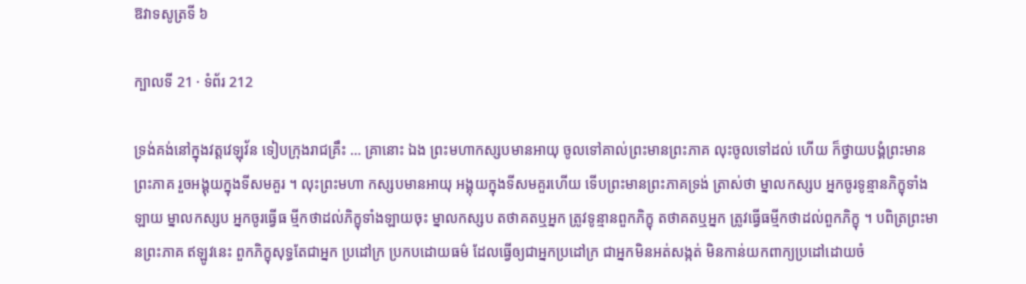ឱវាទសូត្រទី ៦

ក្បាលទី 21 · ទំព័រ 212

ទ្រង់គង់នៅក្នុងវត្តវេឡុវ័ន ទៀបក្រុងរាជគ្រឹះ … គ្រានោះ ឯង ព្រះមហាកស្សបមានអាយុ ចូលទៅគាល់ព្រះមានព្រះភាគ លុះចូលទៅដល់ ហើយ ក៏ថ្វាយបង្គំព្រះមានព្រះភាគ រួចអង្គុយក្នុងទីសមគួរ ។ លុះព្រះមហា កស្សបមានអាយុ អង្គុយក្នុងទីសមគួរហើយ ទើបព្រះមានព្រះភាគទ្រង់ ត្រាស់ថា ម្នាលកស្សប អ្នកចូរទូន្មានភិក្ខុទាំងឡាយ ម្នាលកស្សប អ្នកចូរធ្វើធ ម្មីកថាដល់ភិក្ខុទាំងឡាយចុះ ម្នាលកស្សប តថាគតឬអ្នក ត្រូវទូន្មានពួកភិក្ខុ តថាគតឬអ្នក ត្រូវធ្វើធម្មីកថាដល់ពួកភិក្ខុ ។ បពិត្រព្រះមានព្រះភាគ ឥឡូវនេះ ពួកភិក្ខុសុទ្ធតែជាអ្នក ប្រដៅក្រ ប្រកបដោយធម៌ ដែលធ្វើឲ្យជាអ្នកប្រដៅក្រ ជាអ្នកមិនអត់សង្កត់ មិនកាន់យកពាក្យប្រដៅដោយចំ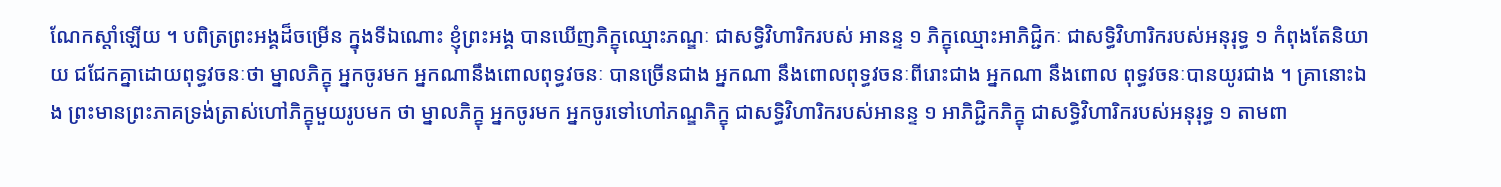ណែកស្តាំឡើយ ។ បពិត្រព្រះអង្គដ៏ចម្រើន ក្នុងទីឯណោះ ខ្ញុំព្រះអង្គ បានឃើញភិក្ខុឈ្មោះភណ្ឌៈ ជាសទ្ធិវិហារិករបស់ អានន្ទ ១ ភិក្ខុឈ្មោះអាភិជ្ជិកៈ ជាសទ្ធិវិហារិករបស់អនុរុទ្ធ ១ កំពុងតែនិយាយ ជជែកគ្នាដោយពុទ្ធវចនៈថា ម្នាលភិក្ខុ អ្នកចូរមក អ្នកណានឹងពោលពុទ្ធវចនៈ បានច្រើនជាង អ្នកណា នឹងពោលពុទ្ធវចនៈពីរោះជាង អ្នកណា នឹងពោល ពុទ្ធវចនៈបានយូរជាង ។ គ្រានោះឯង ព្រះមានព្រះភាគទ្រង់ត្រាស់ហៅភិក្ខុមួយរូបមក ថា ម្នាលភិក្ខុ អ្នកចូរមក អ្នកចូរទៅហៅភណ្ឌភិក្ខុ ជាសទ្ធិវិហារិករបស់អានន្ទ ១ អាភិជ្ជិកភិក្ខុ ជាសទ្ធិវិហារិករបស់អនុរុទ្ធ ១ តាមពា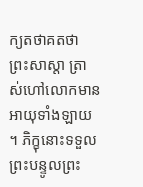ក្យតថាគតថា ព្រះសាស្តា ត្រាស់ហៅលោកមានអាយុទាំងឡាយ ។ ភិក្ខុនោះទទួលព្រះបន្ទូលព្រះ